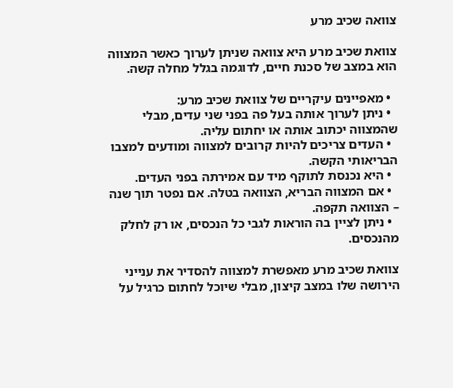צוואה שכיב מרע

צוואת שכיב מרע היא צוואה שניתן לערוך כאשר המצווה הוא במצב של סכנת חיים, לדוגמה בגלל מחלה קשה.

  • מאפיינים עיקריים של צוואת שכיב מרע:
  • ניתן לערוך אותה בעל פה בפני שני עדים, מבלי שהמצווה יכתוב אותה או יחתום עליה.
  • העדים צריכים להיות קרובים למצווה ומודעים למצבו הבריאותי הקשה.
  • היא נכנסת לתוקף מיד עם אמירתה בפני העדים.
  • אם המצווה הבריא, הצוואה בטלה. אם נפטר תוך שנה – הצוואה תקפה.
  • ניתן לציין בה הוראות לגבי כל הנכסים, או רק לחלק מהנכסים.

צוואת שכיב מרע מאפשרת למצווה להסדיר את ענייני הירושה שלו במצב קיצון, מבלי שיוכל לחתום כרגיל על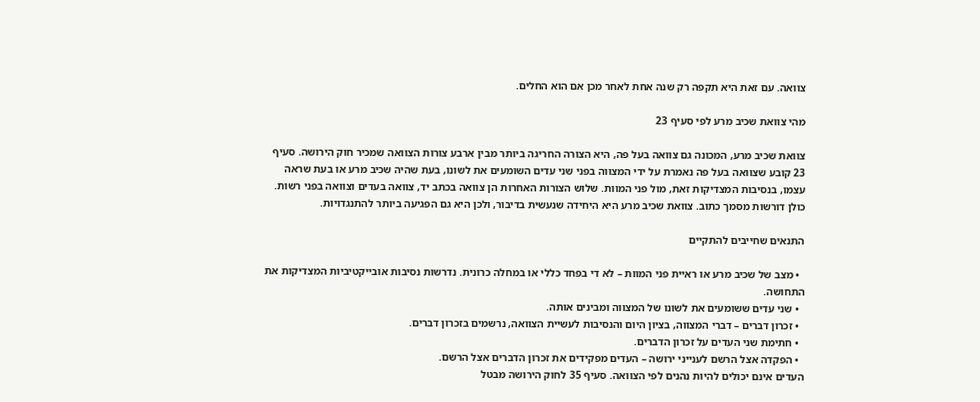צוואה. עם זאת היא תקפה רק שנה אחת לאחר מכן אם הוא החלים.

מהי צוואת שכיב מרע לפי סעיף 23

צוואת שכיב מרע, המכונה גם צוואה בעל פה, היא הצורה החריגה ביותר מבין ארבע צורות הצוואה שמכיר חוק הירושה. סעיף 23 קובע שצוואה בעל פה נאמרת על ידי המצווה בפני שני עדים השומעים את לשונו, בעת שהיה שכיב מרע או בעת שראה עצמו, בנסיבות המצדיקות זאת, מול פני המוות. שלוש הצורות האחרות הן צוואה בכתב יד, צוואה בעדים וצוואה בפני רשות. כולן דורשות מסמך כתוב. צוואת שכיב מרע היא היחידה שנעשית בדיבור, ולכן היא גם הפגיעה ביותר להתנגדויות.

התנאים שחייבים להתקיים

  • מצב של שכיב מרע או ראיית פני המוות – לא די בפחד כללי או במחלה כרונית. נדרשות נסיבות אובייקטיביות המצדיקות את התחושה.
  • שני עדים ששומעים את לשונו של המצווה ומבינים אותה.
  • זכרון דברים – דברי המצווה, בציון היום והנסיבות לעשיית הצוואה, נרשמים בזכרון דברים.
  • חתימת שני העדים על זכרון הדברים.
  • הפקדה אצל הרשם לענייני ירושה – העדים מפקידים את זכרון הדברים אצל הרשם.
העדים אינם יכולים להיות נהנים לפי הצוואה. סעיף 35 לחוק הירושה מבטל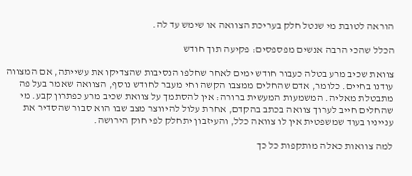הוראה לטובת מי שנטל חלק בעריכת הצוואה או שימש עד לה.

הכלל שהכי הרבה אנשים מפספסים: פקיעה תוך חודש

צוואת שכיב מרע בטלה כעבור חודש ימים לאחר שחלפו הנסיבות שהצדיקו את עשייתה, אם המצווה עודנו בחיים. כלומר, אדם שהחלים ממצבו הקשה וחי מעבר לחודש נוסף, הצוואה שאמר בעל פה מתבטלת מאליה. המשמעות המעשית ברורה: אין להסתמך על צוואת שכיב מרע כפתרון קבע. מי שהחלים חייב לערוך צוואה בכתב בהקדם, אחרת עלול להיווצר מצב שבו הוא סבור שהסדיר את ענייניו בעוד שמשפטית אין לו צוואה כלל, והעיזבון יתחלק לפי חוק הירושה.

למה צוואות כאלה מותקפות כל כך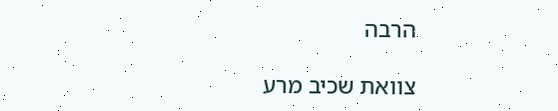הרבה

צוואת שכיב מרע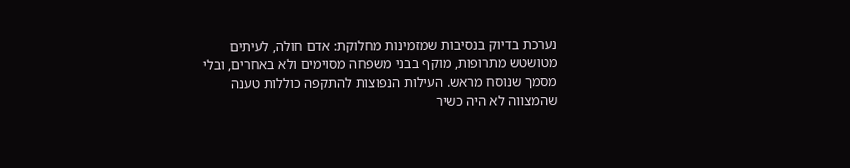נערכת בדיוק בנסיבות שמזמינות מחלוקת: אדם חולה, לעיתים מטושטש מתרופות, מוקף בבני משפחה מסוימים ולא באחרים, ובלי מסמך שנוסח מראש. העילות הנפוצות להתקפה כוללות טענה שהמצווה לא היה כשיר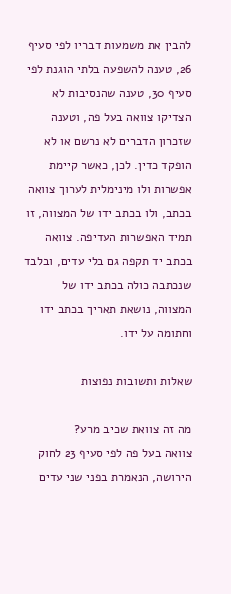להבין את משמעות דבריו לפי סעיף 26, טענה להשפעה בלתי הוגנת לפי סעיף 30, טענה שהנסיבות לא הצדיקו צוואה בעל פה, וטענה שזכרון הדברים לא נרשם או לא הופקד כדין. לכן, כאשר קיימת אפשרות ולו מינימלית לערוך צוואה בכתב, ולו בכתב ידו של המצווה, זו תמיד האפשרות העדיפה. צוואה בכתב יד תקפה גם בלי עדים, ובלבד שנכתבה כולה בכתב ידו של המצווה, נושאת תאריך בכתב ידו וחתומה על ידו.

שאלות ותשובות נפוצות

מה זה צוואת שכיב מרע?
צוואה בעל פה לפי סעיף 23 לחוק הירושה, הנאמרת בפני שני עדים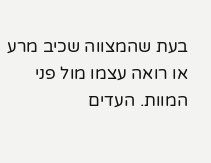בעת שהמצווה שכיב מרע או רואה עצמו מול פני המוות. העדים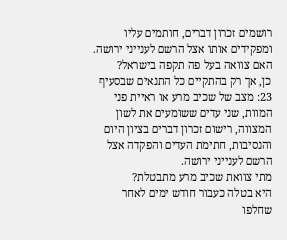רושמים זכרון דברים, חותמים עליו ומפקידים אותו אצל הרשם לענייני ירושה.
האם צוואה בעל פה תקפה בישראל?
כן, אך רק בהתקיים כל התנאים שבסעיף 23: מצב של שכיב מרע או ראיית פני המוות, שני עדים ששומעים את לשון המצווה, רישום זכרון דברים בציון היום והנסיבות, חתימת העדים והפקדה אצל הרשם לענייני ירושה.
מתי צוואת שכיב מרע מתבטלת?
היא בטלה כעבור חודש ימים לאחר שחלפו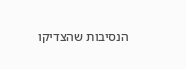הנסיבות שהצדיקו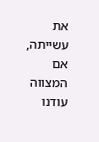את עשייתה, אם המצווה עודנו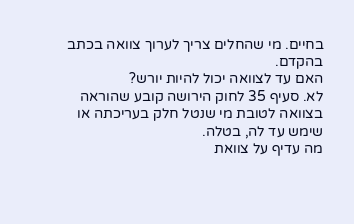בחיים. מי שהחלים צריך לערוך צוואה בכתב בהקדם.
האם עד לצוואה יכול להיות יורש?
לא. סעיף 35 לחוק הירושה קובע שהוראה בצוואה לטובת מי שנטל חלק בעריכתה או שימש עד לה, בטלה.
מה עדיף על צוואת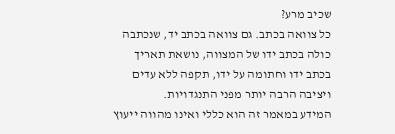שכיב מרע?
כל צוואה בכתב. גם צוואה בכתב יד, שנכתבה כולה בכתב ידו של המצווה, נושאת תאריך בכתב ידו וחתומה על ידו, תקפה ללא עדים ויציבה הרבה יותר מפני התנגדויות.
המידע במאמר זה הוא כללי ואינו מהווה ייעוץ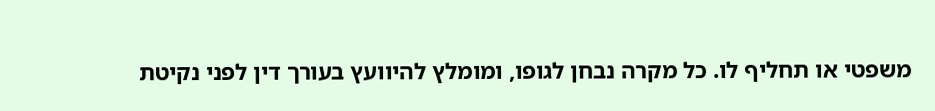משפטי או תחליף לו. כל מקרה נבחן לגופו, ומומלץ להיוועץ בעורך דין לפני נקיטת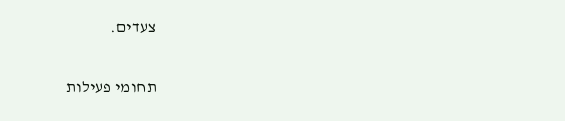צעדים.

תחומי פעילות